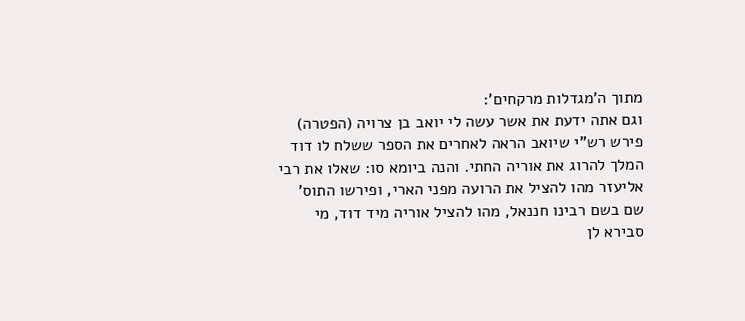מתוך ה'מגדלות מרקחים':
וגם אתה ידעת את אשר עשה לי יואב בן צרויה (הפטרה)
פירש רש"י שיואב הראה לאחרים את הספר ששלח לו דוד המלך להרוג את אוריה החתי. והנה ביומא סו: שאלו את רבי אליעזר מהו להציל את הרועה מפני הארי, ופירשו התוס' שם בשם רבינו חננאל, מהו להציל אוריה מיד דוד, מי סבירא לן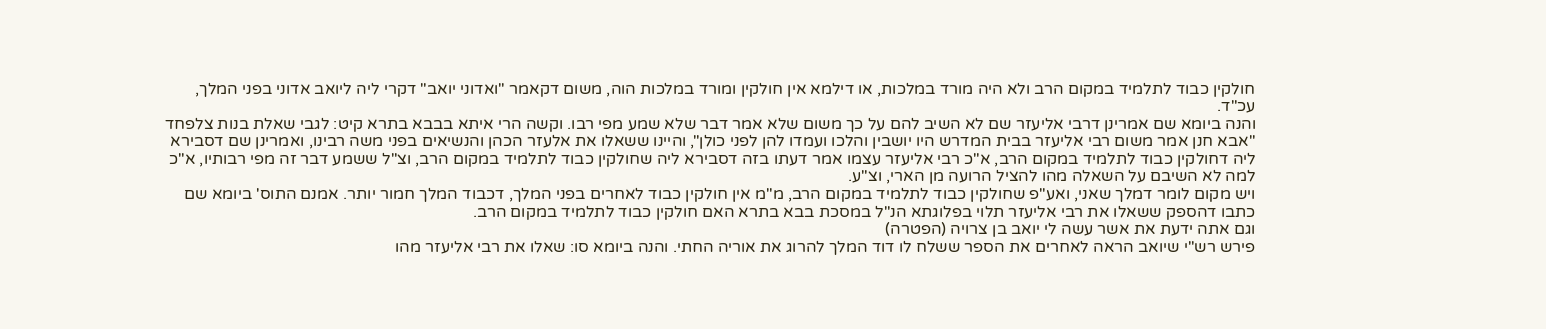חולקין כבוד לתלמיד במקום הרב ולא היה מורד במלכות, או דילמא אין חולקין ומורד במלכות הוה, משום דקאמר "ואדוני יואב" דקרי ליה ליואב אדוני בפני המלך, עכ"ד.
והנה ביומא שם אמרינן דרבי אליעזר שם לא השיב להם על כך משום שלא אמר דבר שלא שמע מפי רבו. וקשה הרי איתא בבבא בתרא קיט: לגבי שאלת בנות צלפחד "אבא חנן אמר משום רבי אליעזר בבית המדרש היו יושבין והלכו ועמדו להן לפני כולן", והיינו ששאלו את אלעזר הכהן והנשיאים בפני משה רבינו, ואמרינן שם דסבירא ליה דחולקין כבוד לתלמיד במקום הרב, א"כ רבי אליעזר עצמו אמר דעתו בזה דסבירא ליה שחולקין כבוד לתלמיד במקום הרב, וצ"ל ששמע דבר זה מפי רבותיו, א"כ למה לא השיבם על השאלה מהו להציל הרועה מן הארי, וצ"ע.
ויש מקום לומר דמלך שאני, ואע"פ שחולקין כבוד לתלמיד במקום הרב, מ"מ אין חולקין כבוד לאחרים בפני המלך, דכבוד המלך חמור יותר. אמנם התוס' ביומא שם כתבו דהספק ששאלו את רבי אליעזר תלוי בפלוגתא הנ"ל במסכת בבא בתרא האם חולקין כבוד לתלמיד במקום הרב.
וגם אתה ידעת את אשר עשה לי יואב בן צרויה (הפטרה)
פירש רש"י שיואב הראה לאחרים את הספר ששלח לו דוד המלך להרוג את אוריה החתי. והנה ביומא סו: שאלו את רבי אליעזר מהו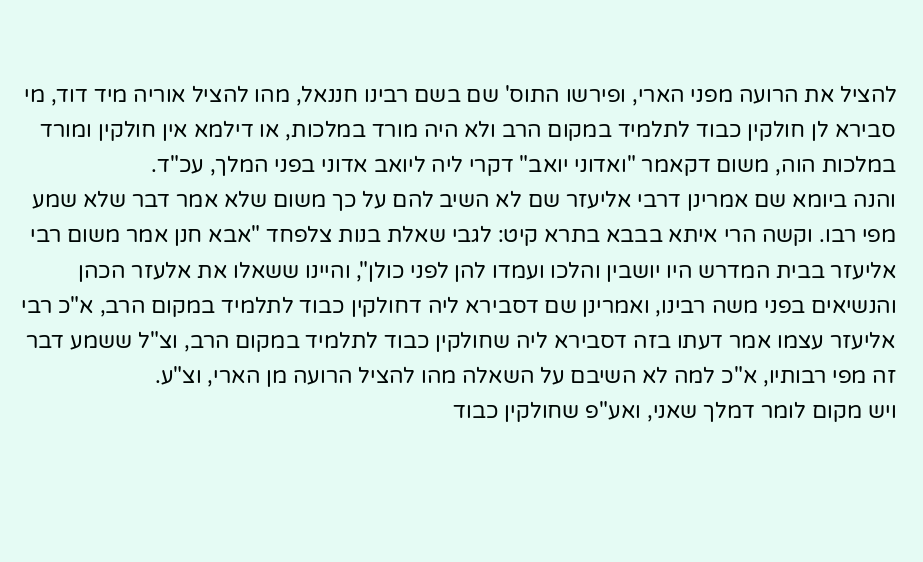להציל את הרועה מפני הארי, ופירשו התוס' שם בשם רבינו חננאל, מהו להציל אוריה מיד דוד, מי סבירא לן חולקין כבוד לתלמיד במקום הרב ולא היה מורד במלכות, או דילמא אין חולקין ומורד במלכות הוה, משום דקאמר "ואדוני יואב" דקרי ליה ליואב אדוני בפני המלך, עכ"ד.
והנה ביומא שם אמרינן דרבי אליעזר שם לא השיב להם על כך משום שלא אמר דבר שלא שמע מפי רבו. וקשה הרי איתא בבבא בתרא קיט: לגבי שאלת בנות צלפחד "אבא חנן אמר משום רבי אליעזר בבית המדרש היו יושבין והלכו ועמדו להן לפני כולן", והיינו ששאלו את אלעזר הכהן והנשיאים בפני משה רבינו, ואמרינן שם דסבירא ליה דחולקין כבוד לתלמיד במקום הרב, א"כ רבי אליעזר עצמו אמר דעתו בזה דסבירא ליה שחולקין כבוד לתלמיד במקום הרב, וצ"ל ששמע דבר זה מפי רבותיו, א"כ למה לא השיבם על השאלה מהו להציל הרועה מן הארי, וצ"ע.
ויש מקום לומר דמלך שאני, ואע"פ שחולקין כבוד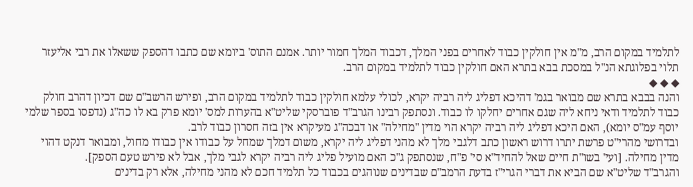לתלמיד במקום הרב, מ"מ אין חולקין כבוד לאחרים בפני המלך, דכבוד המלך חמור יותר. אמנם התוס' ביומא שם כתבו דהספק ששאלו את רבי אליעזר תלוי בפלוגתא הנ"ל במסכת בבא בתרא האם חולקין כבוד לתלמיד במקום הרב.
◆ ◆ ◆
והנה בבבא בתרא שם מבואר בגמ' דהיכא דפליג ליה רביה יקרא, לכולי עלמא חולקין כבוד לתלמיד במקום הרב, ופירש הרשב"ם שם דכיון דהרב חולק כבוד לתלמיד ודאי ניחא ליה שגם אחרים יחלקו לו כבוד. ונסתפק רבינו הגרב"ד פוברסקי שליט"א בהערות למס' יומא פרק בא לו כה"ג (נדפסו בספר שלמי יוסף עמ"ס יומא), האם היכא דפליג ליה רביה יקרא הוי מדין "מחילה" או דבכה"ג מעיקרא אין בזה חסרון כבוד לרב.
ובדרושי מהרי"ט פרשת יתרו דרוש ראשון כתב דלגבי מלך לא מהני דפליג ליה יקרא, משום דמלך שמחל על כבודו אין כבודו מחול, ומבואר דנקט דהוי מדין מחילה. [ועי' בשו"ת חיים שאל להחיד"א סי' פ"ח, שנסתפק ג"כ האם מועיל פליג ליה רביה יקרא לגבי מלך, אבל לא פירש טעם הספק].
והגרב"ד שליט"א שם הביא את דברי הגרי"ז בדעת הרמב"ם שבדינים שנוהגים בכבוד כל תלמיד חכם לא מהני מחילה, אלא רק בדינים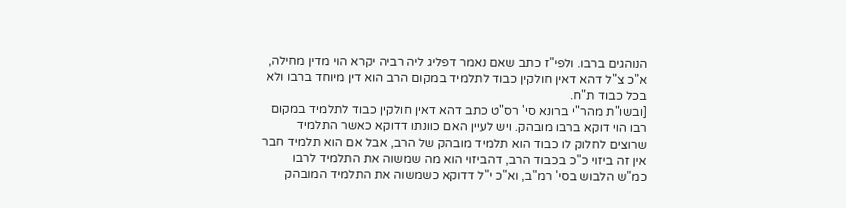הנוהגים ברבו. ולפי"ז כתב שאם נאמר דפליג ליה רביה יקרא הוי מדין מחילה, א"כ צ"ל דהא דאין חולקין כבוד לתלמיד במקום הרב הוא דין מיוחד ברבו ולא בכל כבוד ת"ח.
[ובשו"ת מהר"י ברונא סי' רס"ט כתב דהא דאין חולקין כבוד לתלמיד במקום רבו הוי דוקא ברבו מובהק. ויש לעיין האם כוונתו דדוקא כאשר התלמיד שרוצים לחלוק לו כבוד הוא תלמיד מובהק של הרב, אבל אם הוא תלמיד חבר אין זה ביזוי כ"כ בכבוד הרב, דהביזוי הוא מה שמשוה את התלמיד לרבו כמ"ש הלבוש בסי' רמ"ב, וא"כ י"ל דדוקא כשמשוה את התלמיד המובהק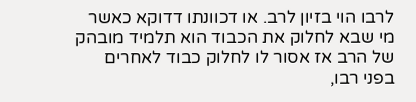לרבו הוי בזיון לרב. או דכוונתו דדוקא כאשר מי שבא לחלוק את הכבוד הוא תלמיד מובהק של הרב אז אסור לו לחלוק כבוד לאחרים בפני רבו,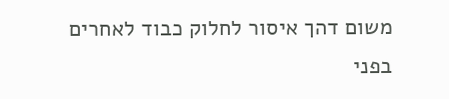משום דהך איסור לחלוק כבוד לאחרים בפני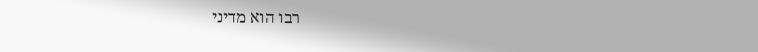רבו הוא מדיני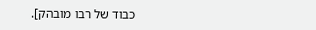כבוד של רבו מובהק].